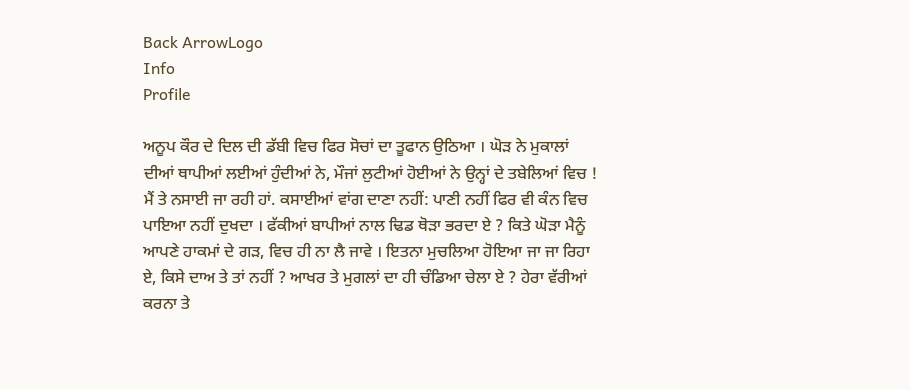Back ArrowLogo
Info
Profile

ਅਨੂਪ ਕੌਰ ਦੇ ਦਿਲ ਦੀ ਡੱਬੀ ਵਿਚ ਫਿਰ ਸੋਚਾਂ ਦਾ ਤੂਫਾਨ ਉਠਿਆ । ਘੋੜ ਨੇ ਮੁਕਾਲਾਂ ਦੀਆਂ ਥਾਪੀਆਂ ਲਈਆਂ ਹੁੰਦੀਆਂ ਨੇ, ਮੌਜਾਂ ਲੁਟੀਆਂ ਹੋਈਆਂ ਨੇ ਉਨ੍ਹਾਂ ਦੇ ਤਬੇਲਿਆਂ ਵਿਚ ! ਮੈਂ ਤੇ ਨਸਾਈ ਜਾ ਰਹੀ ਹਾਂ. ਕਸਾਈਆਂ ਵਾਂਗ ਦਾਣਾ ਨਹੀਂ: ਪਾਣੀ ਨਹੀਂ ਫਿਰ ਵੀ ਕੰਨ ਵਿਚ ਪਾਇਆ ਨਹੀਂ ਦੁਖਦਾ । ਫੱਕੀਆਂ ਬਾਪੀਆਂ ਨਾਲ ਢਿਡ ਥੋੜਾ ਭਰਦਾ ਏ ? ਕਿਤੇ ਘੋੜਾ ਮੈਨੂੰ ਆਪਣੇ ਹਾਕਮਾਂ ਦੇ ਗੜ, ਵਿਚ ਹੀ ਨਾ ਲੈ ਜਾਵੇ । ਇਤਨਾ ਮੁਚਲਿਆ ਹੋਇਆ ਜਾ ਜਾ ਰਿਹਾ ਏ, ਕਿਸੇ ਦਾਅ ਤੇ ਤਾਂ ਨਹੀਂ ? ਆਖਰ ਤੇ ਮੁਗਲਾਂ ਦਾ ਹੀ ਚੰਡਿਆ ਚੇਲਾ ਏ ? ਹੇਰਾ ਵੱਰੀਆਂ ਕਰਨਾ ਤੇ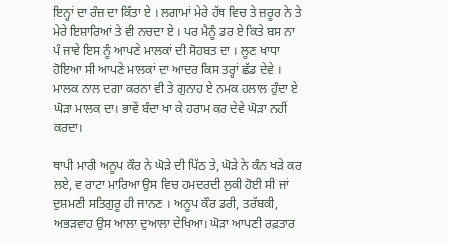ਇਨ੍ਹਾਂ ਦਾ ਰੰਜ਼ ਦਾ ਕਿੱਤਾ ਏ । ਲਗਾਮਾਂ ਮੇਰੇ ਹੱਥ ਵਿਚ ਤੇ ਜ਼ਰੂਰ ਨੇ ਤੇ ਮੇਰੇ ਇਸ਼ਾਰਿਆਂ ਤੇ ਵੀ ਨਚਦਾ ਏ । ਪਰ ਮੈਨੂੰ ਡਰ ਏ ਕਿਤੇ ਬਸ ਨਾ ਪੰ ਜਾਵੇ ਇਸ ਨੂੰ ਆਪਣੇ ਮਾਲਕਾਂ ਦੀ ਸੋਹਬਤ ਦਾ । ਲੂਣ ਖਾਧਾ ਹੋਇਆ ਸੀ ਆਪਣੇ ਮਾਲਕਾਂ ਦਾ ਆਦਰ ਕਿਸ ਤਰ੍ਹਾਂ ਛੱਡ ਦੇਵੇ । ਮਾਲਕ ਨਾਲ ਦਗਾ ਕਰਨਾ ਵੀ ਤੇ ਗੁਨਾਹ ਏ ਨਮਕ ਹਲਾਲ ਹੁੰਦਾ ਏ ਘੋੜਾ ਮਾਲਕ ਦਾ। ਭਾਵੇਂ ਬੰਦਾ ਖਾ ਕੇ ਹਰਾਮ ਕਰ ਦੇਵੇ ਘੋੜਾ ਨਹੀਂ ਕਰਦਾ।

ਥਾਪੀ ਮਾਰੀ ਅਨੂਪ ਕੌਰ ਨੇ ਘੋੜੇ ਦੀ ਪਿੱਠ ਤੇ, ਘੋੜੇ ਨੇ ਕੰਨ ਖੜੇ ਕਰ ਲਏ, ਵ ਰਾਟਾ ਮਾਰਿਆ ਉਸ ਵਿਚ ਹਮਦਰਦੀ ਲੁਕੀ ਹੋਈ ਸੀ ਜਾਂ ਦੁਸ਼ਮਣੀ ਸਤਿਗੁਰੂ ਹੀ ਜਾਨਣ । ਅਨੂਪ ਕੌਰ ਡਰੀ, ਤਰੱਬਕੀ, ਅਭੜਵਾਹ ਉਸ ਆਲਾ ਦੁਆਲਾ ਦੇਖਿਆ। ਘੋੜਾ ਆਪਣੀ ਰਫ਼ਤਾਰ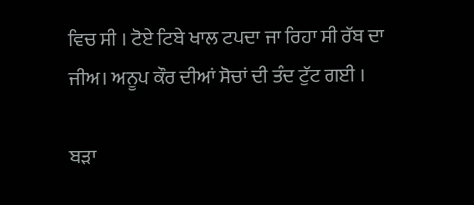ਵਿਚ ਸੀ । ਟੋਏ ਟਿਬੇ ਖਾਲ ਟਪਦਾ ਜਾ ਰਿਹਾ ਸੀ ਰੱਬ ਦਾ ਜੀਅ। ਅਨੂਪ ਕੌਰ ਦੀਆਂ ਸੋਚਾਂ ਦੀ ਤੰਦ ਟੁੱਟ ਗਈ ।

ਬੜਾ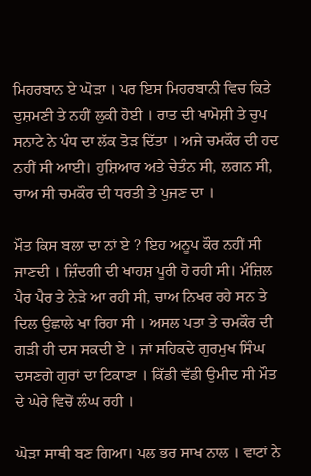ਮਿਹਰਬਾਨ ਏ ਘੋੜਾ । ਪਰ ਇਸ ਮਿਹਰਬਾਨੀ ਵਿਚ ਕਿਤੇ ਦੁਸ਼ਮਣੀ ਤੇ ਨਹੀਂ ਲੁਕੀ ਹੋਈ । ਰਾਤ ਦੀ ਖਾਮੋਸ਼ੀ ਤੇ ਚੁਪ ਸਨਾਟੇ ਨੇ ਪੰਧ ਦਾ ਲੱਕ ਤੋੜ ਦਿੱਤਾ । ਅਜੇ ਚਮਕੌਰ ਦੀ ਹਦ ਨਹੀਂ ਸੀ ਆਈ। ਹੁਸ਼ਿਆਰ ਅਤੇ ਚੇਤੰਨ ਸੀ, ਲਗਨ ਸੀ, ਚਾਅ ਸੀ ਚਮਕੌਰ ਦੀ ਧਰਤੀ ਤੇ ਪੁਜਣ ਦਾ ।

ਮੌਤ ਕਿਸ ਬਲਾ ਦਾ ਨਾਂ ਏ ? ਇਹ ਅਨੂਪ ਕੌਰ ਨਹੀਂ ਸੀ ਜਾਣਦੀ । ਜ਼ਿੰਦਗੀ ਦੀ ਖਾਹਸ਼ ਪੂਰੀ ਹੋ ਰਹੀ ਸੀ। ਮੰਜ਼ਿਲ ਪੈਰ ਪੈਰ ਤੇ ਨੇੜੇ ਆ ਰਹੀ ਸੀ, ਚਾਅ ਨਿਖਰ ਰਹੇ ਸਨ ਤੇ ਦਿਲ ਉਛਾਲੇ ਖਾ ਰਿਹਾ ਸੀ । ਅਸਲ ਪਤਾ ਤੇ ਚਮਕੌਰ ਦੀ ਗੜੀ ਹੀ ਦਸ ਸਕਦੀ ਏ । ਜਾਂ ਸਹਿਕਦੇ ਗੁਰਮੁਖ ਸਿੰਘ ਦਸਣਗੇ ਗੁਰਾਂ ਦਾ ਟਿਕਾਣਾ । ਕਿੱਡੀ ਵੱਡੀ ਉਮੀਦ ਸੀ ਮੌਤ ਦੇ ਘੇਰੇ ਵਿਚੋਂ ਲੰਘ ਰਹੀ ।

ਘੋੜਾ ਸਾਥੀ ਬਣ ਗਿਆ। ਪਲ ਭਰ ਸਾਖ ਨਾਲ । ਵਾਟਾਂ ਨੇ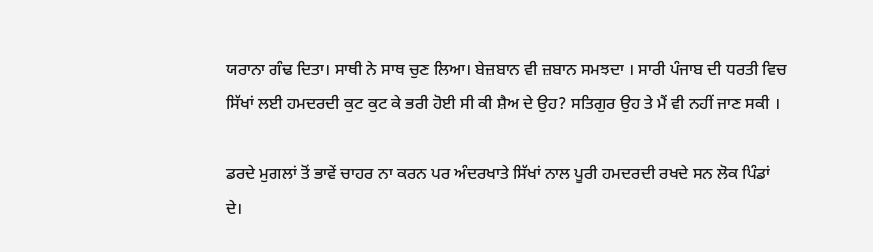ਯਰਾਨਾ ਗੰਢ ਦਿਤਾ। ਸਾਥੀ ਨੇ ਸਾਥ ਚੁਣ ਲਿਆ। ਬੇਜ਼ਬਾਨ ਵੀ ਜ਼ਬਾਨ ਸਮਝਦਾ । ਸਾਰੀ ਪੰਜਾਬ ਦੀ ਧਰਤੀ ਵਿਚ ਸਿੱਖਾਂ ਲਈ ਹਮਦਰਦੀ ਕੁਟ ਕੁਟ ਕੇ ਭਰੀ ਹੋਈ ਸੀ ਕੀ ਸ਼ੈਅ ਦੇ ਉਹ? ਸਤਿਗੁਰ ਉਹ ਤੇ ਮੈਂ ਵੀ ਨਹੀਂ ਜਾਣ ਸਕੀ ।

ਡਰਦੇ ਮੁਗਲਾਂ ਤੋਂ ਭਾਵੇਂ ਚਾਹਰ ਨਾ ਕਰਨ ਪਰ ਅੰਦਰਖਾਤੇ ਸਿੱਖਾਂ ਨਾਲ ਪੂਰੀ ਹਮਦਰਦੀ ਰਖਦੇ ਸਨ ਲੋਕ ਪਿੰਡਾਂ ਦੇ।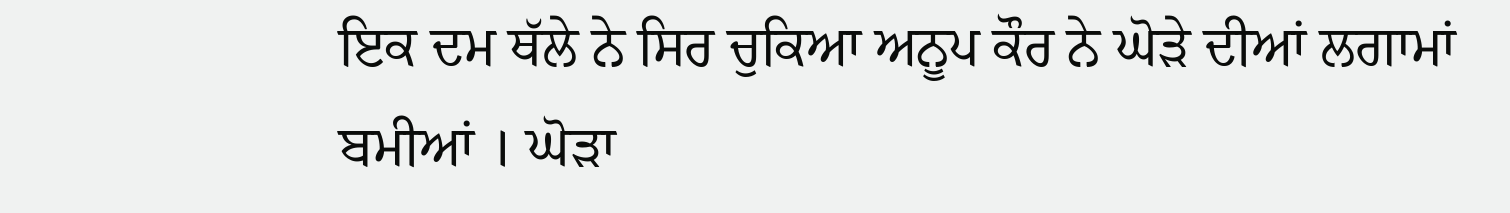ਇਕ ਦਮ ਥੱਲੇ ਨੇ ਸਿਰ ਚੁਕਿਆ ਅਨੂਪ ਕੌਰ ਨੇ ਘੋੜੇ ਦੀਆਂ ਲਗਾਮਾਂ ਬਮੀਆਂ । ਘੋੜਾ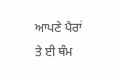ਆਪਣੇ ਪੈਰਾਂ ਤੇ ਈ ਥੰਮ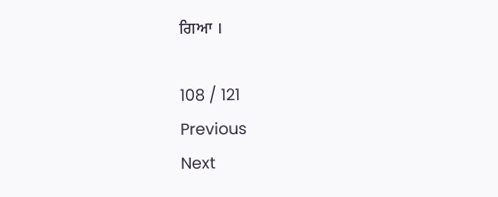ਗਿਆ ।

108 / 121
Previous
Next